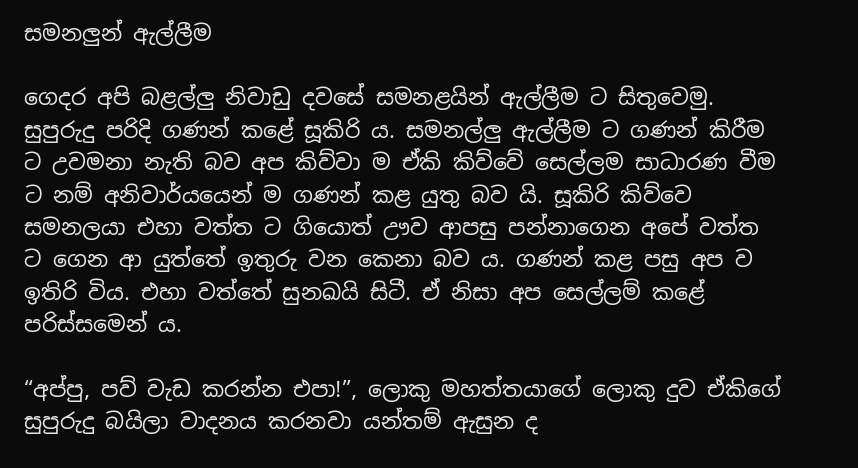සමනලුන් ඇල්ලීම

ගෙදර අපි බළල්ලු නිවාඩු දවසේ සමනළයින් ඇල්ලීම ට සිතුවෙමු. සුපුරුදු පරිදි ගණන් කළේ සූකිරි ය. සමනල්ලු ඇල්ලීම ට ගණන් කිරීම ට උවමනා නැති බව අප කිව්වා ම ඒකි කිව්වේ සෙල්ලම සාධාරණ වීම ට නම් අනිවාර්යයෙන් ම ගණන් කළ යුතු බව යි. සූකිරි කිව්වෙ සමනලයා එහා වත්ත ට ගියොත් ඌව ආපසු පන්නාගෙන අපේ වත්ත ට ගෙන ආ යුත්තේ ඉතුරු වන කෙනා බව ය. ගණන් කළ පසු අප ව ඉතිරි විය. එහා වත්තේ සුනඛයි සිටී. ඒ නිසා අප සෙල්ලම් කළේ පරිස්සමෙන් ය.

“අප්පු, පව් වැඩ කරන්න එපා!”, ලොකු මහත්තයාගේ ලොකු දුව ඒකිගේ සුපුරුදු බයිලා වාදනය කරනවා යන්තම් ඇසුන ද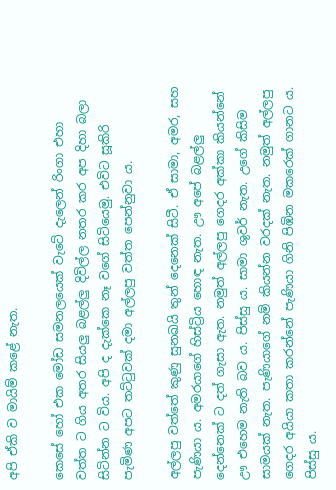අපි ඒකි ව මායිම් කළේ නැත.

කෙසේ හෝ එක මෝඩ සමනලයෙක් වැටේ දැලෙන් රිංගා එහා වත්ත ට ගිය අතර සියලු බළල්ලු දිවිල්ල නතර කර අප දිහා බලා සිටින්න ට විය. අපි ද දැක්කෙ නෑ වගේ සිටියෙමු. එවිට සූකිරි පැමිණ අපට තට්ටුවක් දමා අල්ලපු වත්ත පෙන්නුවා ය.

අල්ලපු වත්තේ කුණු සුනඛයි තුන් දෙනෙක් සිටී. ඒ සාමා, අමර, සහ පැණියා ය. අමරයාගේ හිස්ට්‍රිය හොඳ නැත. ඌ අපේ බළල්ලු දෙන්නෙක් ට දත් ගැසා ඇත. නමුත් අල්ලපු ගෙදර අක්කා කියන්නේ ඌ එහෙම නැති බව ය. පිස්සු ය. සාමා ශුවර් නැත. උගේ කිසිම සාමයක් නැත. පැණියාගේ නම් කියන්න වරදක් නැත. නමුත් අල්ලපු ගෙදර අයියා කතා කරන්නේ පැණියා ගිනි පිඹින මකරෙක් ගානට ය. පිස්සු ය.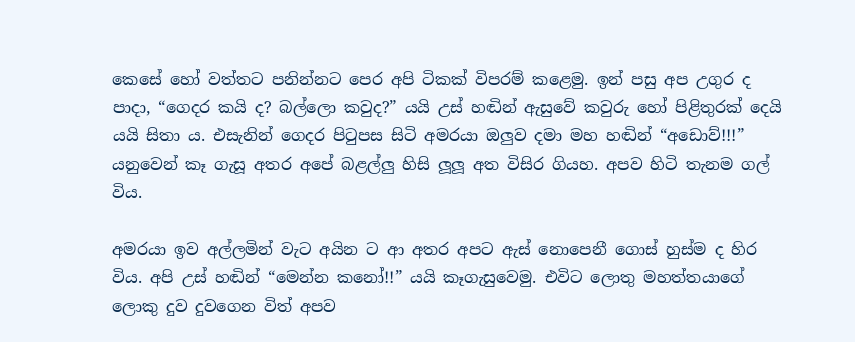කෙසේ හෝ වත්තට පනින්නට පෙර අපි ටිකක් විපරම් කළෙමු. ඉන් පසු අප උගුර ද පාදා, “ගෙදර කයි ද? බල්ලො කවුද?” යයි උස් හඬින් ඇසුවේ කවුරු හෝ පිළිතුරක් දෙයි යයි සිතා ය. එසැනින් ගෙදර පිටුපස සිටි අමරයා ඔලුව දමා මහ හඬින් “අඩොව්!!!” යනුවෙන් කෑ ගැසූ අතර අපේ බළල්ලු හිසි ලූලූ අත විසිර ගියහ. අපව හිටි තැනම ගල් විය.

අමරයා ඉව අල්ලමින් වැට අයින ට ආ අතර අපට ඇස් නොපෙනී ගොස් හුස්ම ද හිර විය. අපි උස් හඬින් “මෙන්න කනෝ!!” යයි කෑගැසුවෙමු. එවිට ලොතු මහත්තයාගේ ලොකු දුව දුවගෙන විත් අපව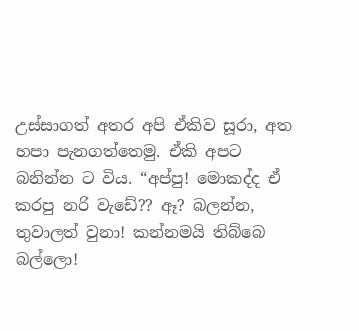උස්සාගත් අතර අපි ඒකිව සූරා, අත හපා පැනගත්තෙමු. ඒකි අපට බනින්න ට විය. “අප්පු! මොකද්ද ඒ කරපු නරි වැඩේ?? ඈ? බලන්න, තුවාලත් වුනා! කන්නමයි තිබ්බෙ බල්ලො!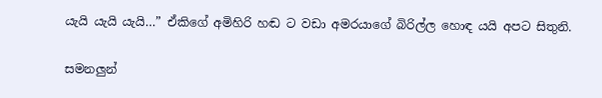යැයි යැයි යැයි…” ඒකිගේ අමිහිරි හඬ ට වඩා අමරයාගේ බිරිල්ල හොඳ යයි අපට සිතුනි.

සමනලුන්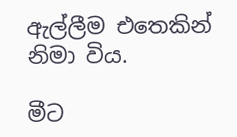ඇල්ලීම එතෙකින් නිමා විය.

මීට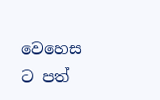වෙහෙස ට පත්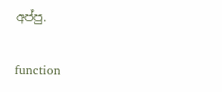අප්පු.

function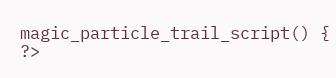magic_particle_trail_script() { ?>